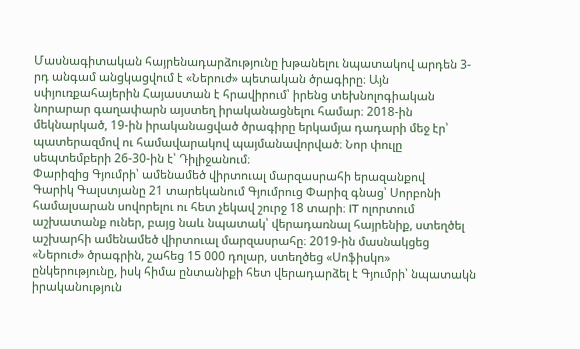Մասնագիտական հայրենադարձությունը խթանելու նպատակով արդեն 3-րդ անգամ անցկացվում է «Ներուժ» պետական ծրագիրը։ Այն սփյուռքահայերին Հայաստան է հրավիրում՝ իրենց տեխնոլոգիական նորարար գաղափարն այստեղ իրականացնելու համար։ 2018-ին մեկնարկած, 19-ին իրականացված ծրագիրը երկամյա դադարի մեջ էր՝ պատերազմով ու համավարակով պայմանավորված։ Նոր փուլը սեպտեմբերի 26-30-ին է՝ Դիլիջանում։
Փարիզից Գյումրի՝ ամենամեծ վիրտուալ մարզասրահի երազանքով
Գարիկ Գալստյանը 21 տարեկանում Գյումրուց Փարիզ գնաց՝ Սորբոնի համալսարան սովորելու ու հետ չեկավ շուրջ 18 տարի։ IT ոլորտում աշխատանք ուներ, բայց նաև նպատակ՝ վերադառնալ հայրենիք, ստեղծել աշխարհի ամենամեծ վիրտուալ մարզասրահը։ 2019-ին մասնակցեց «Ներուժ» ծրագրին, շահեց 15 000 դոլար, ստեղծեց «Սոֆիսկո» ընկերությունը, իսկ հիմա ընտանիքի հետ վերադարձել է Գյումրի՝ նպատակն իրականություն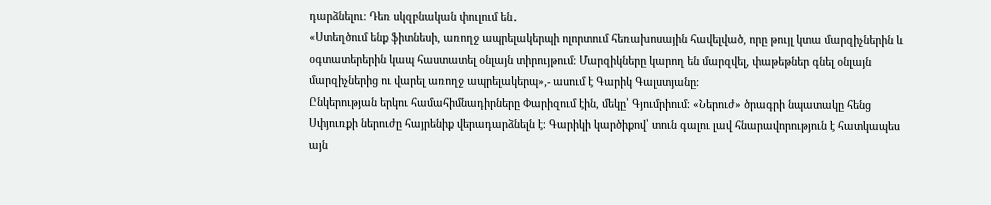դարձնելու։ Դեռ սկզբնական փուլում են․
«Ստեղծում ենք ֆիտնեսի, առողջ ապրելակերպի ոլորտում հեռախոսային հավելված, որը թույլ կտա մարզիչներին և օգտատերերին կապ հաստատել օնլայն տիրույթում։ Մարզիկները կարող են մարզվել, փաթեթներ գնել օնլայն մարզիչներից ու վարել առողջ ապրելակերպ»,- ասում է Գարիկ Գալստյանը։
Ընկերության երկու համահիմնադիրները Փարիզում էին, մեկը՝ Գյումրիում։ «Ներուժ» ծրագրի նպատակը հենց Սփյուռքի ներուժը հայրենիք վերադարձնելն է։ Գարիկի կարծիքով՝ տուն գալու լավ հնարավորություն է հատկապես այն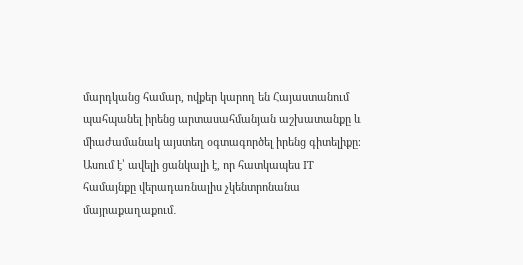մարդկանց համար, ովքեր կարող են Հայաստանում պահպանել իրենց արտասահմանյան աշխատանքը և միաժամանակ այստեղ օգտագործել իրենց գիտելիքը։ Ասում է՝ ավելի ցանկալի է, որ հատկապես IT համայնքը վերադառնալիս չկենտրոնանա մայրաքաղաքում․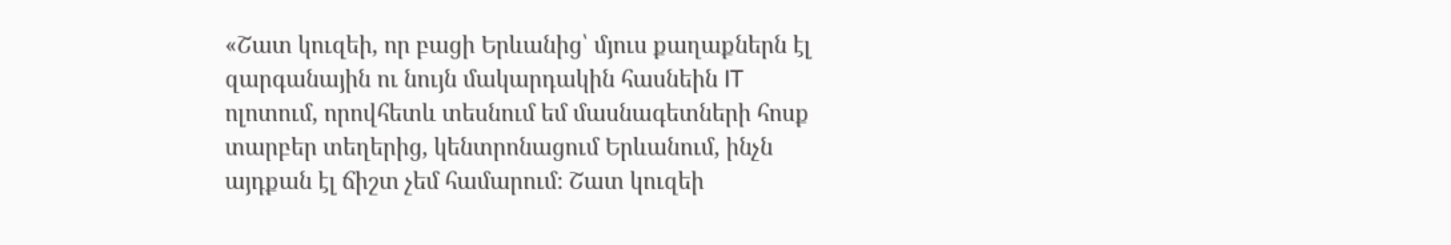«Շատ կուզեի, որ բացի Երևանից՝ մյուս քաղաքներն էլ զարգանային ու նույն մակարդակին հասնեին IT ոլոտում, որովհետև տեսնում եմ մասնագետների հոսք տարբեր տեղերից, կենտրոնացում Երևանում, ինչն այդքան էլ ճիշտ չեմ համարում։ Շատ կուզեի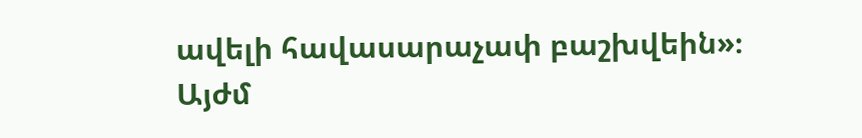ավելի հավասարաչափ բաշխվեին»։
Այժմ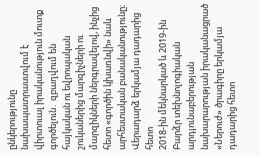ընկերությունը նախապատրաստվում է վիրտուալ իրականություն մուտք գործելուն․ զբաղվում են հայկական ու եվրոպական շուկաներից մարզիչների ու մարզիկների ներգրավելով, ինչից հետո «գործին կխառնվի» նաև արհեստական բանականությունը։
Վերադարձ երկամյա դադարից հետո
2018-ին մեկնարկած և 2019-ին Բարձր տեխնոլոգիական արդյունաբերության նախարարության իրականացրած «Ներուժ» ծրագիրը երկամյա դադարից հետո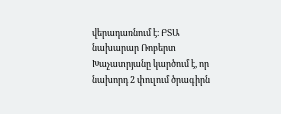վերադառնում է։ ԲՏԱ նախարար Ռոբերտ Խաչատրյանը կարծում է, որ նախորդ 2 փուլում ծրագիրն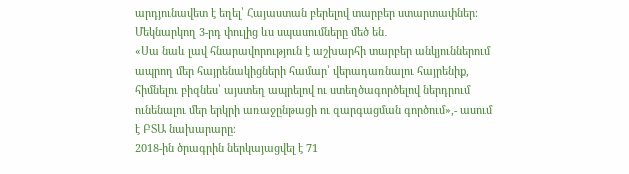արդյունավետ է եղել՝ Հայաստան բերելով տարբեր ստարտափներ։ Մեկնարկող 3-րդ փուլից ևս սպասումները մեծ են․
«Սա նաև լավ հնարավորություն է աշխարհի տարբեր անկյուններում ապրող մեր հայրենակիցների համար՝ վերադառնալու հայրենիք, հիմնելու բիզնես՝ այստեղ ապրելով ու ստեղծագործելով ներդրում ունենալու մեր երկրի առաջընթացի ու զարգացման գործում»,- ասում է ԲՏԱ նախարարը։
2018-ին ծրագրին ներկայացվել է 71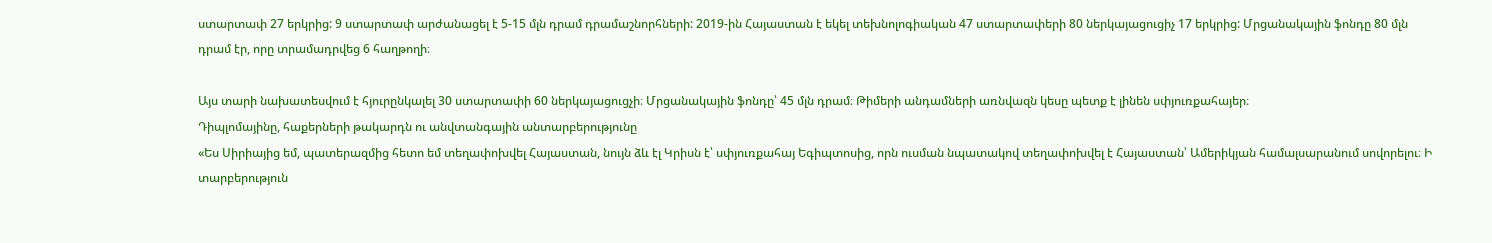ստարտափ 27 երկրից: 9 ստարտափ արժանացել է 5-15 մլն դրամ դրամաշնորհների: 2019-ին Հայաստան է եկել տեխնոլոգիական 47 ստարտափերի 80 ներկայացուցիչ 17 երկրից: Մրցանակային ֆոնդը 80 մլն դրամ էր, որը տրամադրվեց 6 հաղթողի։

Այս տարի նախատեսվում է հյուրընկալել 30 ստարտափի 60 ներկայացուցչի։ Մրցանակային ֆոնդը՝ 45 մլն դրամ։ Թիմերի անդամների առնվազն կեսը պետք է լինեն սփյուռքահայեր։
Դիպլոմայինը, հաքերների թակարդն ու անվտանգային անտարբերությունը
«Ես Սիրիայից եմ, պատերազմից հետո եմ տեղափոխվել Հայաստան, նույն ձև էլ Կրիսն է՝ սփյուռքահայ Եգիպտոսից, որն ուսման նպատակով տեղափոխվել է Հայաստան՝ Ամերիկյան համալսարանում սովորելու։ Ի տարբերություն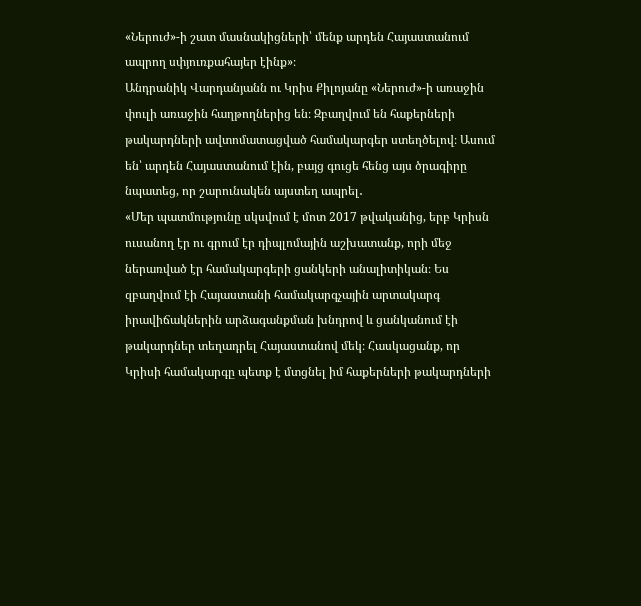«Ներուժ»-ի շատ մասնակիցների՝ մենք արդեն Հայաստանում ապրող սփյուռքահայեր էինք»։
Անդրանիկ Վարդանյանն ու Կրիս Քիլոյանը «Ներուժ»-ի առաջին փուլի առաջին հաղթողներից են։ Զբաղվում են հաքերների թակարդների ավտոմատացված համակարգեր ստեղծելով։ Ասում են՝ արդեն Հայաստանում էին, բայց գուցե հենց այս ծրագիրը նպատեց, որ շարունակեն այստեղ ապրել․
«Մեր պատմությունը սկսվում է մոտ 2017 թվականից, երբ Կրիսն ուսանող էր ու գրում էր դիպլոմային աշխատանք, որի մեջ ներառված էր համակարգերի ցանկերի անալիտիկան։ Ես զբաղվում էի Հայաստանի համակարգչային արտակարգ իրավիճակներին արձագանքման խնդրով և ցանկանում էի թակարդներ տեղադրել Հայաստանով մեկ։ Հասկացանք, որ Կրիսի համակարգը պետք է մտցնել իմ հաքերների թակարդների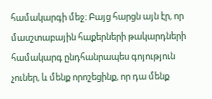համակարգի մեջ։ Բայց հարցն այն էր, որ մասշտաբային հաքերների թակարդների համակարգ ընդհանրապես գոյություն չուներ, և մենք որոշեցինք, որ դա մենք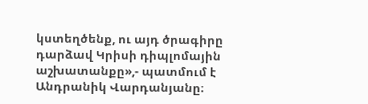կստեղծենք, ու այդ ծրագիրը դարձավ Կրիսի դիպլոմային աշխատանքը»,- պատմում է Անդրանիկ Վարդանյանը։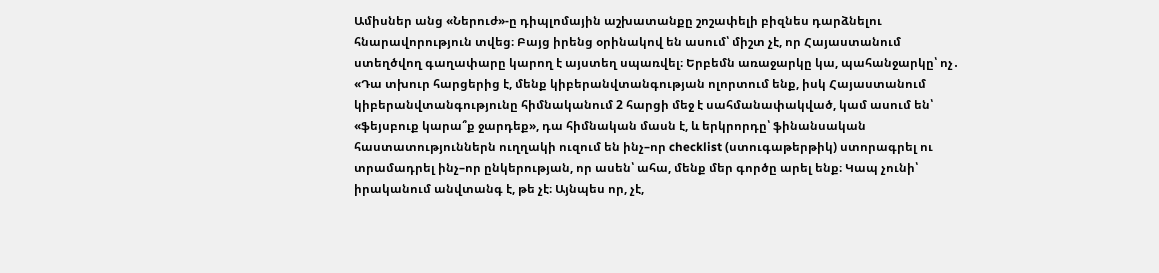Ամիսներ անց «Ներուժ»-ը դիպլոմային աշխատանքը շոշափելի բիզնես դարձնելու հնարավորություն տվեց։ Բայց իրենց օրինակով են ասում՝ միշտ չէ, որ Հայաստանում ստեղծվող գաղափարը կարող է այստեղ սպառվել։ Երբեմն առաջարկը կա, պահանջարկը՝ ոչ․
«Դա տխուր հարցերից է, մենք կիբերանվտանգության ոլորտում ենք, իսկ Հայաստանում կիբերանվտանգությունը հիմնականում 2 հարցի մեջ է սահմանափակված, կամ ասում են՝ «ֆեյսբուք կարա՞ք ջարդեք», դա հիմնական մասն է, և երկրորդը՝ ֆինանսական հաստատություններն ուղղակի ուզում են ինչ–որ checklist (ստուգաթերթիկ) ստորագրել ու տրամադրել ինչ–որ ընկերության, որ ասեն՝ ահա, մենք մեր գործը արել ենք։ Կապ չունի՝ իրականում անվտանգ է, թե չէ։ Այնպես որ, չէ,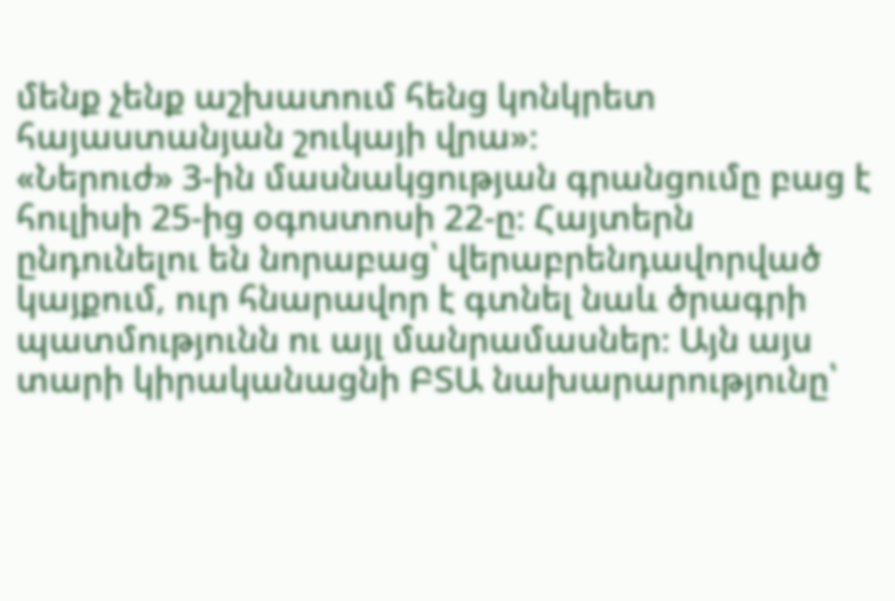մենք չենք աշխատում հենց կոնկրետ հայաստանյան շուկայի վրա»։
«Ներուժ» 3-ին մասնակցության գրանցումը բաց է հուլիսի 25-ից օգոստոսի 22-ը։ Հայտերն ընդունելու են նորաբաց՝ վերաբրենդավորված կայքում, ուր հնարավոր է գտնել նաև ծրագրի պատմությունն ու այլ մանրամասներ։ Այն այս տարի կիրականացնի ԲՏԱ նախարարությունը՝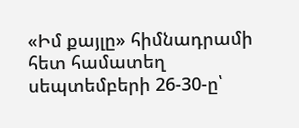«Իմ քայլը» հիմնադրամի հետ համատեղ սեպտեմբերի 26-30-ը՝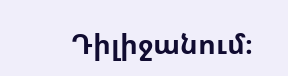Դիլիջանում։